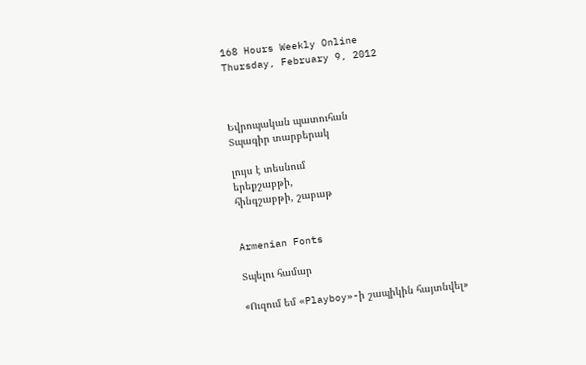168 Hours Weekly Online
Thursday, February 9, 2012



Եվրոպական պատուհան
Տպագիր տարբերակ

լույս է տեսնում
երեքշաբթի,
հինգշաբթի, շաբաթ


Armenian Fonts

Տպելու համար

«Ուզում եմ «Playboy»-ի շապիկին հայտնվել»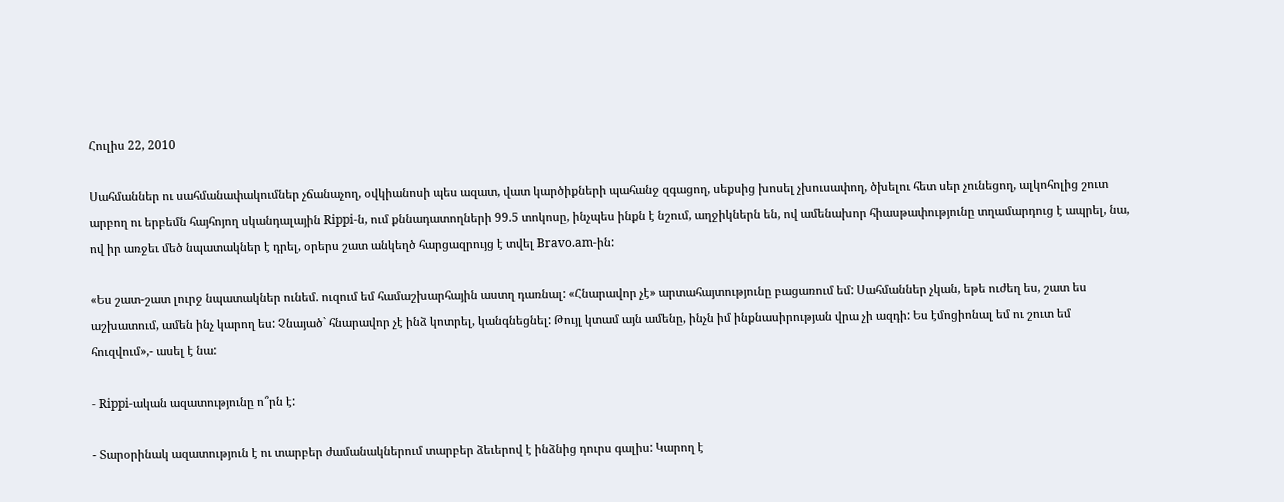Հուլիս 22, 2010

Սահմաններ ու սահմանափակումներ չճանաչող, օվկիանոսի պես ազատ, վատ կարծիքների պահանջ զգացող, սեքսից խոսել չխուսափող, ծխելու հետ սեր չունեցող, ալկոհոլից շուտ արբող ու երբեմն հայհոյող սկանդալային Rippi-ն, ում քննադատողների 99.5 տոկոսը, ինչպես ինքն է նշում, աղջիկներն են, ով ամենախոր հիասթափությունը տղամարդուց է ապրել, նա, ով իր առջեւ մեծ նպատակներ է դրել, օրերս շատ անկեղծ հարցազրույց է տվել Bravo.am-ին:

«Ես շատ-շատ լուրջ նպատակներ ունեմ. ուզում եմ համաշխարհային աստղ դառնալ: «Հնարավոր չէ» արտահայտությունը բացառում եմ: Սահմաններ չկան, եթե ուժեղ ես, շատ ես աշխատում, ամեն ինչ կարող ես: Չնայած` հնարավոր չէ ինձ կոտրել, կանգնեցնել: Թույլ կտամ այն ամենը, ինչն իմ ինքնասիրության վրա չի ազդի: Ես էմոցիոնալ եմ ու շուտ եմ հուզվում»,- ասել է նա:

- Rippi-ական ազատությունը ո՞րն է:

- Տարօրինակ ազատություն է ու տարբեր ժամանակներում տարբեր ձեւերով է ինձնից դուրս գալիս: Կարող է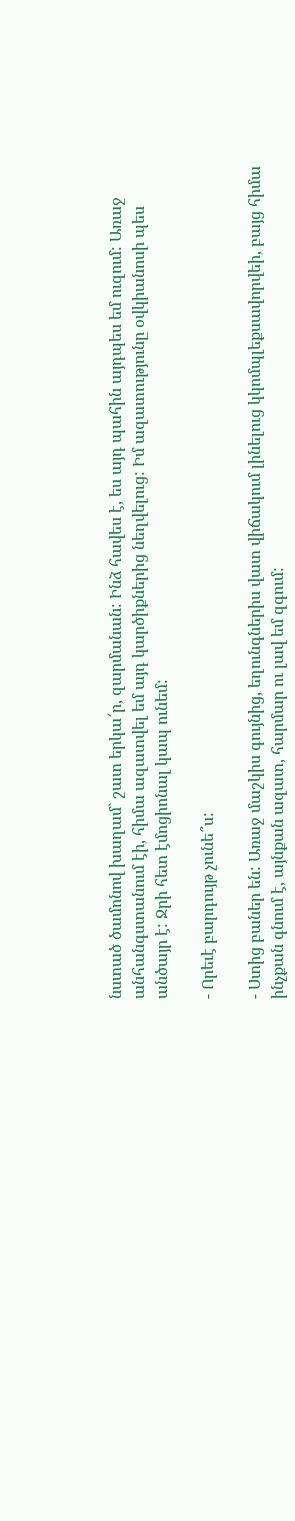նստած ծամոնով խաղամ` շատ երկա՜ր, զարմանան: Ինձ հավես է, ես այդ պահին այդպես եմ ուզում: Առաջ անհանգստանում էի, հիմա ազատվել եմ այդ կարծիքներից նեղվելուց: Իմ ազատությունը օվկիանոսի պես անծայր է: Ջրի հետ էմոցիոնալ կապ ունեմ:

- Որեւէ բարդույթ չունե՞ս:

- Ստից բաներ են: Առաջ մաշկիս գույնից, եղունգներիս վատ վիճակում լինելուց կկոմպլեքսավորվեի, բայց հիմա ինչքան գնում է, այնքան ազատ, հարմար ու լավ եմ զգում: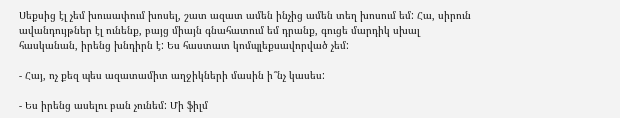Սեքսից էլ չեմ խուսափում խոսել, շատ ազատ ամեն ինչից ամեն տեղ խոսում եմ: Հա, սիրուն ավանդույթներ էլ ունենք, բայց միայն գնահատում եմ դրանք, գուցե մարդիկ սխալ հասկանան, իրենց խնդիրն է: Ես հաստատ կոմպլեքսավորված չեմ:

- Հայ, ոչ քեզ պես ազատամիտ աղջիկների մասին ի՞նչ կասես:

- Ես իրենց ասելու բան չունեմ: Մի ֆիլմ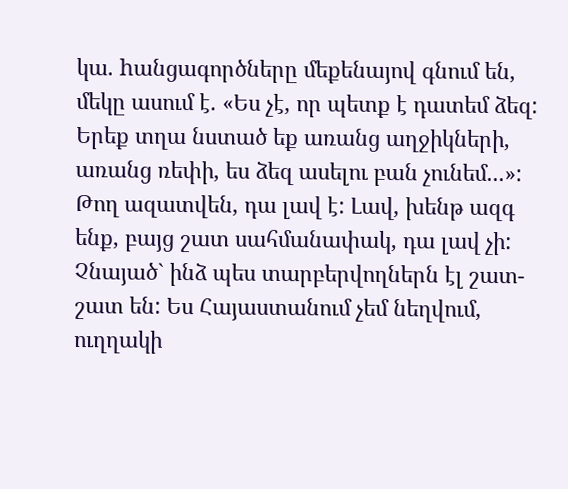կա. hանցագործները մեքենայով գնում են, մեկը ասում է. «Ես չէ, որ պետք է դատեմ ձեզ: Երեք տղա նստած եք առանց աղջիկների, առանց ռեփի, ես ձեզ ասելու բան չունեմ...»: Թող ազատվեն, դա լավ է: Լավ, խենթ ազգ ենք, բայց շատ սահմանափակ, դա լավ չի: Չնայած` ինձ պես տարբերվողներն էլ շատ-շատ են: Ես Հայաստանում չեմ նեղվում, ուղղակի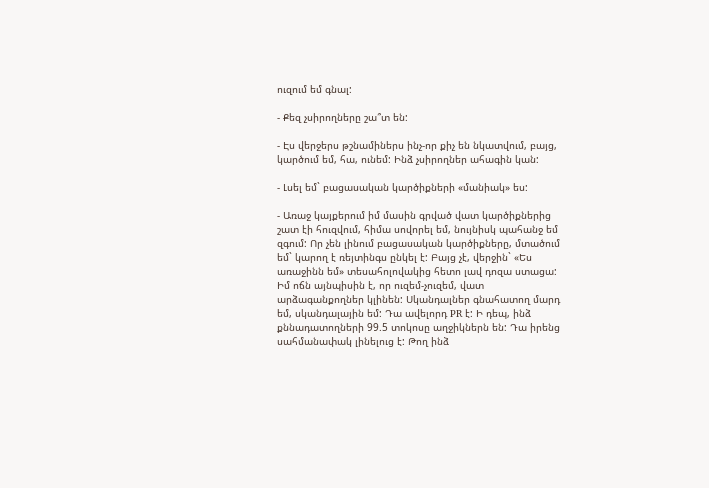ուզում եմ գնալ:

- Քեզ չսիրողները շա՞տ են:

- Էս վերջերս թշնամիներս ինչ-որ քիչ են նկատվում, բայց, կարծում եմ, հա, ունեմ: Ինձ չսիրողներ ահագին կան:

- Լսել եմ` բացասական կարծիքների «մանիակ» ես:

- Առաջ կայքերում իմ մասին գրված վատ կարծիքներից շատ էի հուզվում, հիմա սովորել եմ, նույնիսկ պահանջ եմ զգում: Որ չեն լինում բացասական կարծիքները, մտածում եմ` կարող է ռեյտինգս ընկել է: Բայց չէ, վերջին` «Ես առաջինն եմ» տեսահոլովակից հետո լավ դոզա ստացա: Իմ ոճն այնպիսին է, որ ուզեմ-չուզեմ, վատ արձագանքողներ կլինեն: Սկանդալներ գնահատող մարդ եմ, սկանդալային եմ: Դա ավելորդ PR է: Ի դեպ, ինձ քննադատողների 99.5 տոկոսը աղջիկներն են: Դա իրենց սահմանափակ լինելուց է: Թող ինձ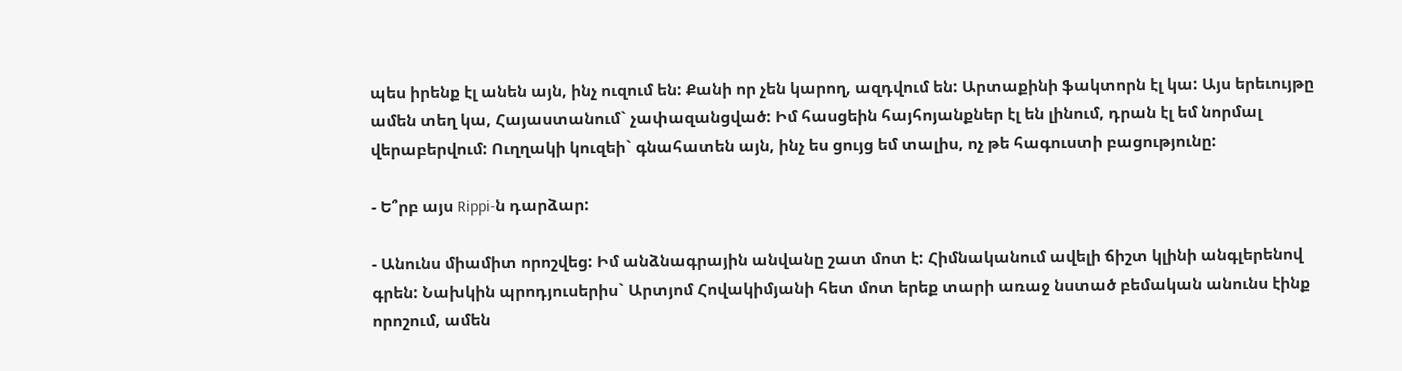պես իրենք էլ անեն այն, ինչ ուզում են: Քանի որ չեն կարող, ազդվում են: Արտաքինի ֆակտորն էլ կա: Այս երեւույթը ամեն տեղ կա, Հայաստանում` չափազանցված: Իմ հասցեին հայհոյանքներ էլ են լինում, դրան էլ եմ նորմալ վերաբերվում: Ուղղակի կուզեի` գնահատեն այն, ինչ ես ցույց եմ տալիս, ոչ թե հագուստի բացությունը:

- Ե՞րբ այս Rippi-ն դարձար:

- Անունս միամիտ որոշվեց: Իմ անձնագրային անվանը շատ մոտ է: Հիմնականում ավելի ճիշտ կլինի անգլերենով գրեն: Նախկին պրոդյուսերիս` Արտյոմ Հովակիմյանի հետ մոտ երեք տարի առաջ նստած բեմական անունս էինք որոշում, ամեն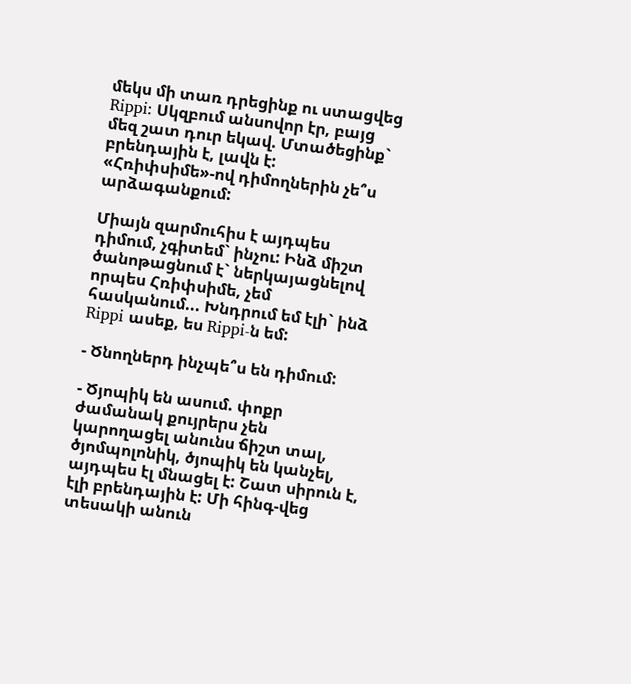մեկս մի տառ դրեցինք ու ստացվեց Rippi: Սկզբում անսովոր էր, բայց մեզ շատ դուր եկավ. Մտածեցինք` բրենդային է, լավն է: «Հռիփսիմե»-ով դիմողներին չե՞ս արձագանքում:

Միայն զարմուհիս է այդպես դիմում, չգիտեմ` ինչու: Ինձ միշտ ծանոթացնում է` ներկայացնելով որպես Հռիփսիմե, չեմ հասկանում... Խնդրում եմ էլի` ինձ Rippi ասեք, ես Rippi-ն եմ:

- Ծնողներդ ինչպե՞ս են դիմում:

- Ծյոպիկ են ասում. փոքր ժամանակ քույրերս չեն կարողացել անունս ճիշտ տալ, ծյոմպոլոնիկ, ծյոպիկ են կանչել, այդպես էլ մնացել է: Շատ սիրուն է, էլի բրենդային է: Մի հինգ-վեց տեսակի անուն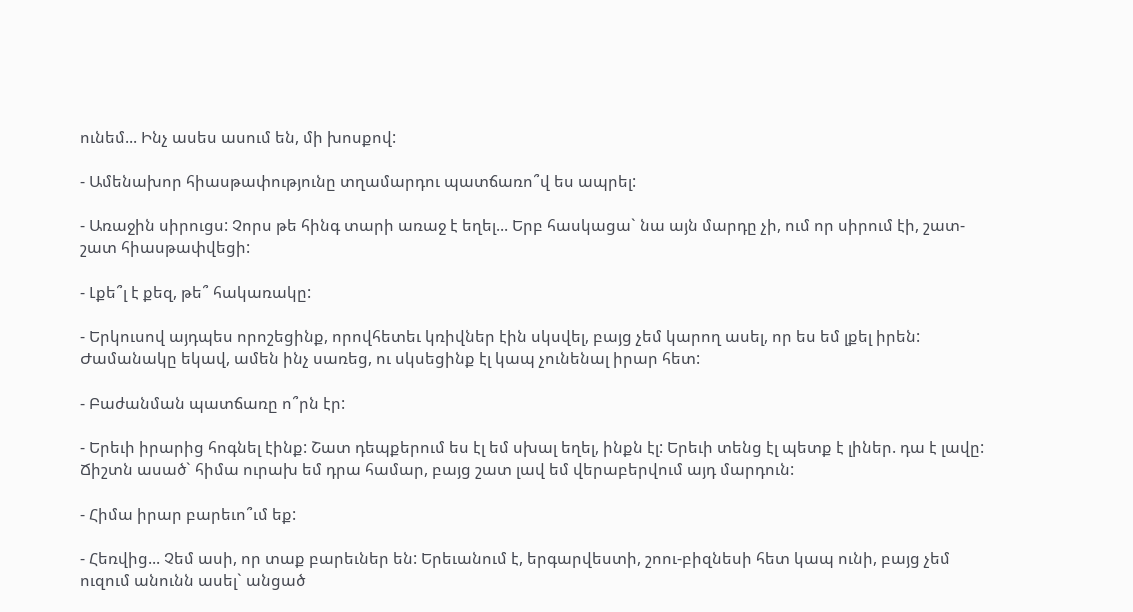ունեմ... Ինչ ասես ասում են, մի խոսքով:

- Ամենախոր հիասթափությունը տղամարդու պատճառո՞վ ես ապրել:

- Առաջին սիրուցս: Չորս թե հինգ տարի առաջ է եղել... Երբ հասկացա` նա այն մարդը չի, ում որ սիրում էի, շատ-շատ հիասթափվեցի:

- Լքե՞լ է քեզ, թե՞ հակառակը:

- Երկուսով այդպես որոշեցինք, որովհետեւ կռիվներ էին սկսվել, բայց չեմ կարող ասել, որ ես եմ լքել իրեն: Ժամանակը եկավ, ամեն ինչ սառեց, ու սկսեցինք էլ կապ չունենալ իրար հետ:

- Բաժանման պատճառը ո՞րն էր:

- Երեւի իրարից հոգնել էինք: Շատ դեպքերում ես էլ եմ սխալ եղել, ինքն էլ: Երեւի տենց էլ պետք է լիներ. դա է լավը: Ճիշտն ասած` հիմա ուրախ եմ դրա համար, բայց շատ լավ եմ վերաբերվում այդ մարդուն:

- Հիմա իրար բարեւո՞ւմ եք:

- Հեռվից... Չեմ ասի, որ տաք բարեւներ են: Երեւանում է, երգարվեստի, շոու-բիզնեսի հետ կապ ունի, բայց չեմ ուզում անունն ասել` անցած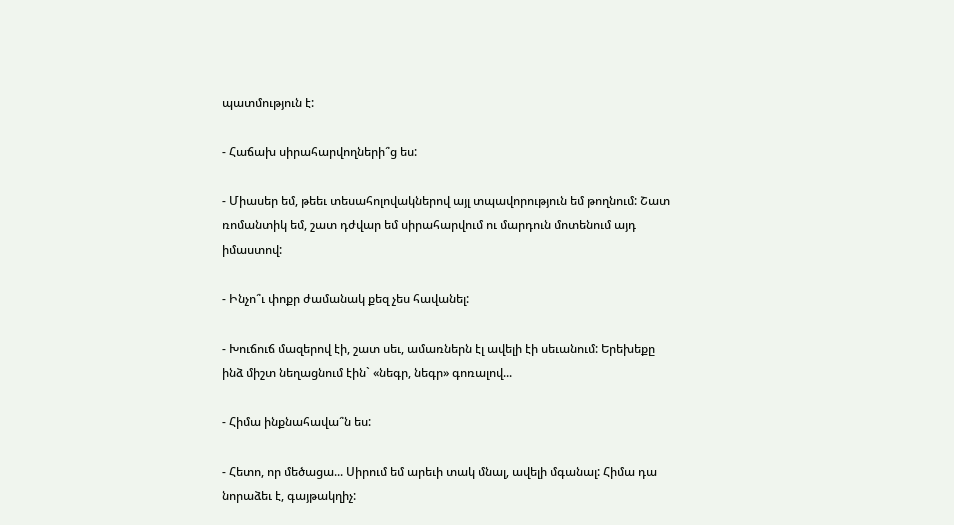պատմություն է:

- Հաճախ սիրահարվողների՞ց ես:

- Միասեր եմ, թեեւ տեսահոլովակներով այլ տպավորություն եմ թողնում: Շատ ռոմանտիկ եմ, շատ դժվար եմ սիրահարվում ու մարդուն մոտենում այդ իմաստով:

- Ինչո՞ւ փոքր ժամանակ քեզ չես հավանել:

- Խուճուճ մազերով էի, շատ սեւ, ամառներն էլ ավելի էի սեւանում: Երեխեքը ինձ միշտ նեղացնում էին` «նեգր, նեգր» գոռալով...

- Հիմա ինքնահավա՞ն ես:

- Հետո, որ մեծացա... Սիրում եմ արեւի տակ մնալ, ավելի մգանալ: Հիմա դա նորաձեւ է, գայթակղիչ: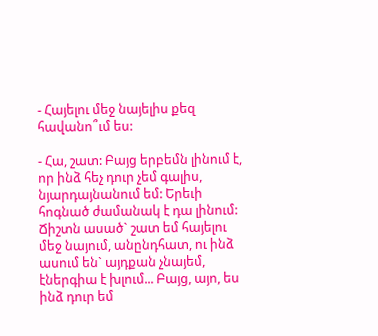- Հայելու մեջ նայելիս քեզ հավանո՞ւմ ես:

- Հա, շատ: Բայց երբեմն լինում է, որ ինձ հեչ դուր չեմ գալիս, նյարդայնանում եմ: Երեւի հոգնած ժամանակ է դա լինում: Ճիշտն ասած` շատ եմ հայելու մեջ նայում, անընդհատ, ու ինձ ասում են` այդքան չնայեմ, էներգիա է խլում... Բայց, այո, ես ինձ դուր եմ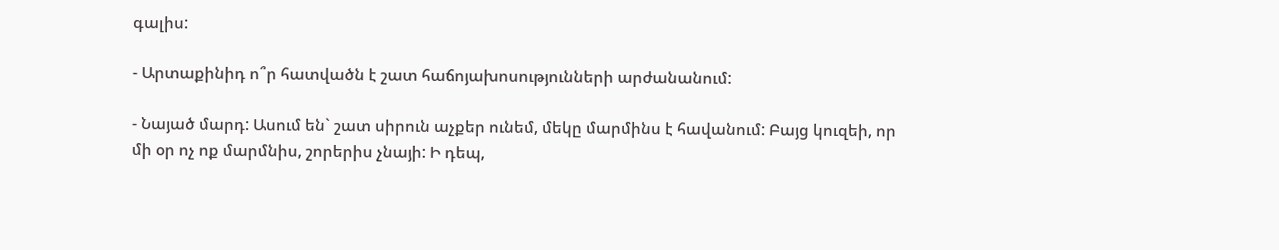գալիս:

- Արտաքինիդ ո՞ր հատվածն է շատ հաճոյախոսությունների արժանանում:

- Նայած մարդ: Ասում են` շատ սիրուն աչքեր ունեմ, մեկը մարմինս է հավանում: Բայց կուզեի, որ մի օր ոչ ոք մարմնիս, շորերիս չնայի: Ի դեպ,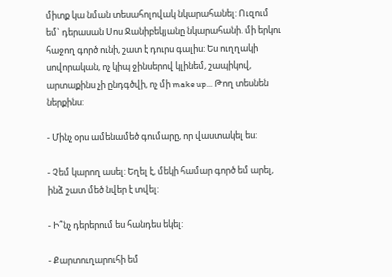միտք կա նման տեսահոլովակ նկարահանել: Ուզում եմ` դերասան Սոս Ջանիբեկյանը նկարահանի. մի երկու հաջող գործ ունի, շատ է դուրս գալիս: Ես ուղղակի սովորական, ոչ կիպ ջինսերով կլինեմ, շապիկով, արտաքինս չի ընդգծվի, ոչ մի make up... Թող տեսնեն ներքինս:

- Մինչ օրս ամենամեծ գումարը, որ վաստակել ես:

- Չեմ կարող ասել: Եղել է, մեկի համար գործ եմ արել, ինձ շատ մեծ նվեր է տվել:

- Ի՞նչ դերերում ես հանդես եկել:

- Քարտուղարուհի եմ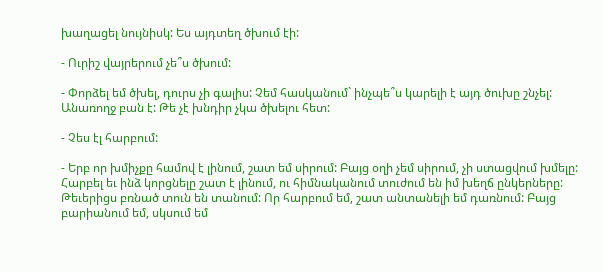խաղացել նույնիսկ: Ես այդտեղ ծխում էի:

- Ուրիշ վայրերում չե՞ս ծխում:

- Փորձել եմ ծխել, դուրս չի գալիս: Չեմ հասկանում` ինչպե՞ս կարելի է այդ ծուխը շնչել: Անառողջ բան է: Թե չէ խնդիր չկա ծխելու հետ:

- Չես էլ հարբում:

- Երբ որ խմիչքը համով է լինում, շատ եմ սիրում: Բայց օղի չեմ սիրում, չի ստացվում խմելը: Հարբել եւ ինձ կորցնելը շատ է լինում, ու հիմնականում տուժում են իմ խեղճ ընկերները: Թեւերիցս բռնած տուն են տանում: Որ հարբում եմ, շատ անտանելի եմ դառնում: Բայց բարիանում եմ, սկսում եմ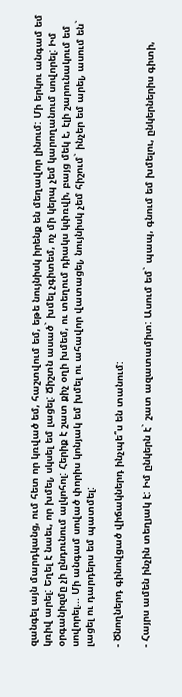զանգել այն մարդկանց, ում հետ որ կռված եմ, հաշտվում եմ, եթե նույնիսկ իրենք են մեղավոր լինում: Մի երկու անգամ եմ կռիվ արել: Եղել է նաեւ, որ խմել, սկսել եմ լացել: Ճիշտն ասած` խմել չգիտեմ, ոչ մի կերպ չեմ կարողանում սովորել: Իմ օրգանիզմը չի ընդունում ալկոհոլ: Հերիք է շատ քիչ օղի խմեմ, ու տեղում դիակս կփռվի, բայց մեկ է, էլի շարունակում եմ սովորել... Մի անգամ սոված փորիս կոնյակ եմ խմել ու ահավոր վատացել, նույնիսկ չեմ հիշում` ինչեր եմ արել, ասում են` լացել ու դարդերս եմ պատմել:

- Ծնողներդ գինովցած վիճակներդ ինչպե՞ս են տանում:

- Հայրս ամեն ինչին տեղյակ է: Իմ ընկերն է` շատ ազատամիտ: Ասում եմ` պապ, գնում եմ խմելու, ընկերներիս գիտի,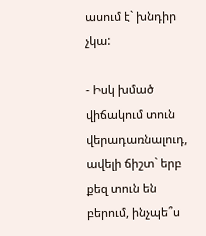ասում է` խնդիր չկա:

- Իսկ խմած վիճակում տուն վերադառնալուդ, ավելի ճիշտ` երբ քեզ տուն են բերում, ինչպե՞ս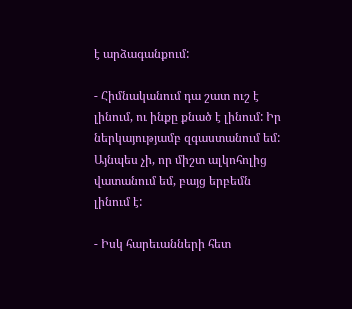է արձագանքում:

- Հիմնականում դա շատ ուշ է լինում, ու ինքը քնած է լինում: Իր ներկայությամբ զգաստանում եմ: Այնպես չի, որ միշտ ալկոհոլից վատանում եմ, բայց երբեմն լինում է:

- Իսկ հարեւանների հետ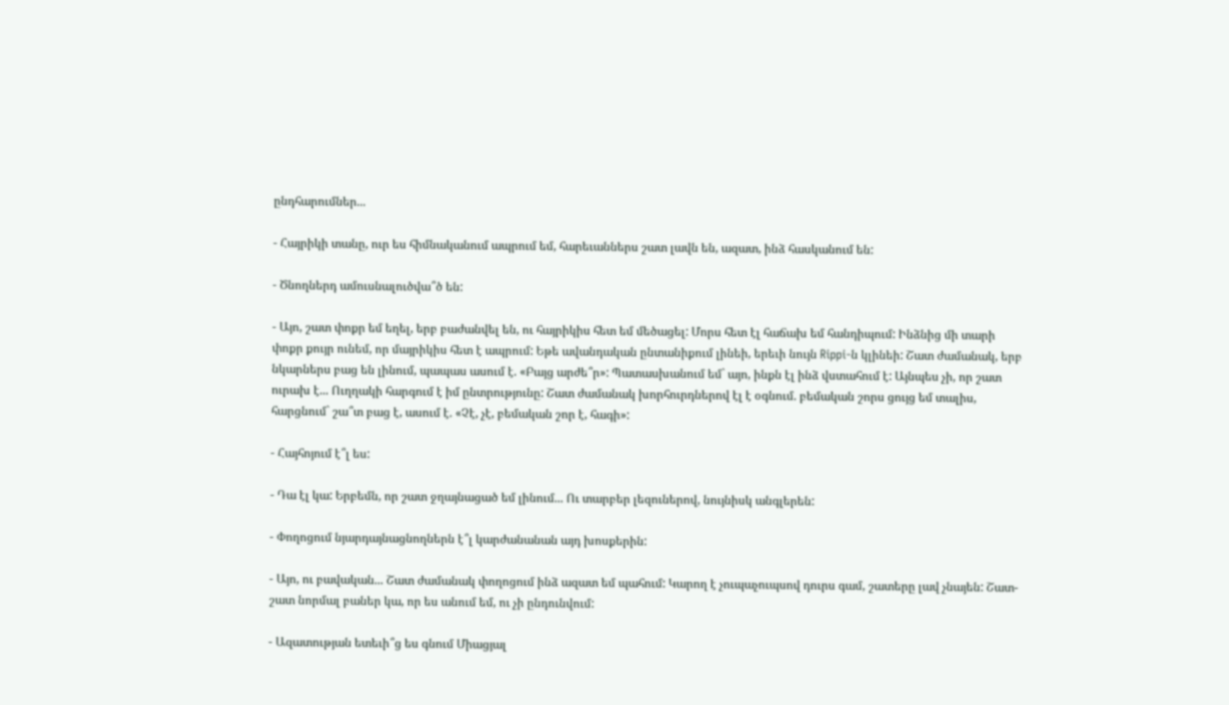ընդհարումներ...

- Հայրիկի տանը, ուր ես հիմնականում ապրում եմ, հարեւաններս շատ լավն են, ազատ, ինձ հասկանում են:

- Ծնողներդ ամուսնալուծվա՞ծ են:

- Այո, շատ փոքր եմ եղել, երբ բաժանվել են, ու հայրիկիս հետ եմ մեծացել: Մորս հետ էլ հաճախ եմ հանդիպում: Ինձնից մի տարի փոքր քույր ունեմ, որ մայրիկիս հետ է ապրում: Եթե ավանդական ընտանիքում լինեի, երեւի նույն Rippi-ն կլինեի: Շատ ժամանակ, երբ նկարներս բաց են լինում, պապաս ասում է. «Բայց արժե՞ր»: Պատասխանում եմ` այո, ինքն էլ ինձ վստահում է: Այնպես չի, որ շատ ուրախ է... Ուղղակի հարգում է իմ ընտրությունը: Շատ ժամանակ խորհուրդներով էլ է օգնում. բեմական շորս ցույց եմ տալիս, հարցնում` շա՞տ բաց է, ասում է. «Չէ, չէ, բեմական շոր է, հագի»:

- Հայհոյում է՞լ ես:

- Դա էլ կա: Երբեմն, որ շատ ջղայնացած եմ լինում... Ու տարբեր լեզուներով, նույնիսկ անգլերեն:

- Փողոցում նյարդայնացնողներն է՞լ կարժանանան այդ խոսքերին:

- Այո, ու բավական... Շատ ժամանակ փողոցում ինձ ազատ եմ պահում: Կարող է չուպաչուպսով դուրս գամ, շատերը լավ չնայեն: Շատ-շատ նորմալ բաներ կա, որ ես անում եմ, ու չի ընդունվում:

- Ազատության ետեւի՞ց ես գնում Միացյալ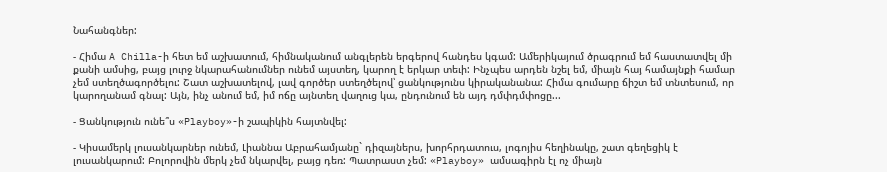Նահանգներ:

- Հիմա A Chilla-ի հետ եմ աշխատում, հիմնականում անգլերեն երգերով հանդես կգամ: Ամերիկայում ծրագրում եմ հաստատվել մի քանի ամսից, բայց լուրջ նկարահանումներ ունեմ այստեղ, կարող է երկար տեւի: Ինչպես արդեն նշել եմ, միայն հայ համայնքի համար չեմ ստեղծագործելու: Շատ աշխատելով, լավ գործեր ստեղծելով՝ ցանկությունս կիրականանա: Հիմա գումարը ճիշտ եմ տնտեսում, որ կարողանամ գնալ: Այն, ինչ անում եմ, իմ ոճը այնտեղ վաղուց կա, ընդունում են այդ դմփդմփոցը...

- Ցանկություն ունե՞ս «Playboy»-ի շապիկին հայտնվել:

- Կիսամերկ լուսանկարներ ունեմ, Լիաննա Աբրահամյանը` դիզայներս, խորհրդատուս, լոգոյիս հեղինակը, շատ գեղեցիկ է լուսանկարում: Բոլորովին մերկ չեմ նկարվել, բայց դեռ: Պատրաստ չեմ: «Playboy» ամսագիրն էլ ոչ միայն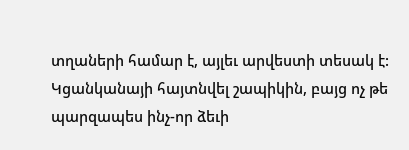տղաների համար է, այլեւ արվեստի տեսակ է: Կցանկանայի հայտնվել շապիկին, բայց ոչ թե պարզապես ինչ-որ ձեւի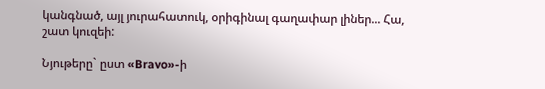կանգնած, այլ յուրահատուկ, օրիգինալ գաղափար լիներ... Հա, շատ կուզեի:

Նյութերը` ըստ «Bravo»-ի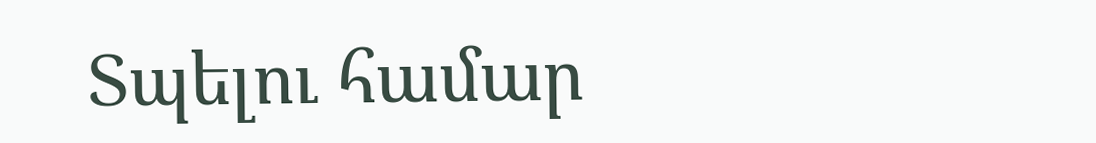Տպելու համար